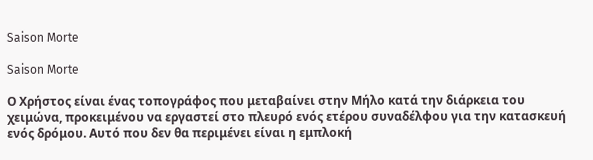Saison Morte

Saison Morte

Ο Χρήστος είναι ένας τοπογράφος που μεταβαίνει στην Μήλο κατά την διάρκεια του χειμώνα, προκειμένου να εργαστεί στο πλευρό ενός ετέρου συναδέλφου για την κατασκευή ενός δρόμου. Αυτό που δεν θα περιμένει είναι η εμπλοκή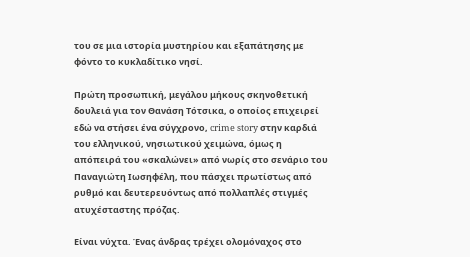του σε μια ιστορία μυστηρίου και εξαπάτησης με φόντο το κυκλαδίτικο νησί.

Πρώτη προσωπική, μεγάλου μήκους σκηνοθετική δουλειά για τον Θανάση Τότσικα, ο οποίος επιχειρεί εδώ να στήσει ένα σύγχρονο, crime story στην καρδιά του ελληνικού, νησιωτικού χειμώνα, όμως η απόπειρά του «σκαλώνει» από νωρίς στο σενάριο του Παναγιώτη Ιωσηφέλη, που πάσχει πρωτίστως από ρυθμό και δευτερευόντως από πολλαπλές στιγμές ατυχέσταστης πρόζας.

Είναι νύχτα. Ένας άνδρας τρέχει ολομόναχος στο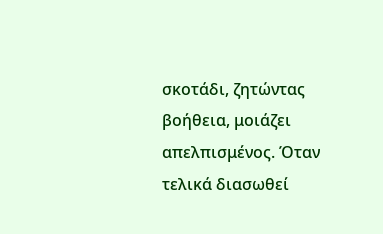σκοτάδι, ζητώντας βοήθεια, μοιάζει απελπισμένος. Όταν τελικά διασωθεί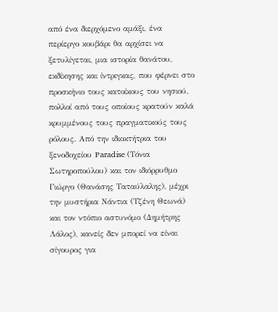από ένα διερχόμενο αμάξι, ένα περίεργο κουβάρι θα αρχίσει να ξετυλίγεται, μια ιστορία θανάτου, εκδίκησης και ίντριγκας, που φέρνει στο προσκήνιο τους κατοίκους του νησιού, πολλοί από τους οποίους κρατούν καλά κρυμμένους τους πραγματικούς τους ρόλους. Από την ιδιοκτήτρια του ξενοδοχείου Paradise (Τόνια Σωτηροπούλου) και τον ιδιόρρυθμο Γιώργο (Θανάσης Ταταύλαλης), μέχρι την μυστήρια Νάντια (Τζένη Θεωνά) και τον ντόπιο αστυνόμο (Δημήτρης Λάλος), κανείς δεν μπορεί να είναι σίγουρος για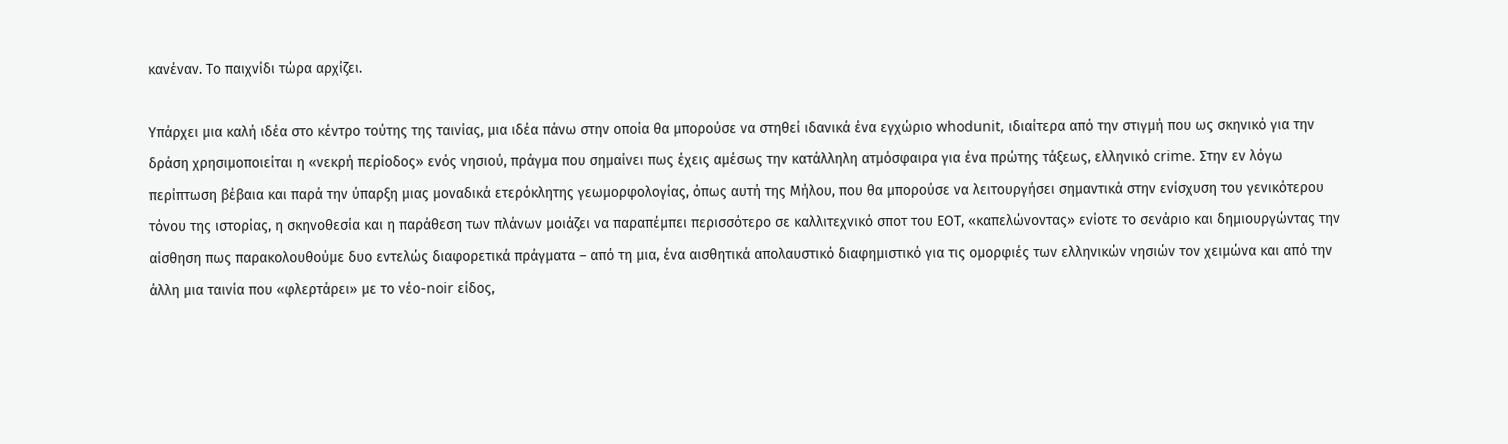κανέναν. Το παιχνίδι τώρα αρχίζει.

Υπάρχει μια καλή ιδέα στο κέντρο τούτης της ταινίας, μια ιδέα πάνω στην οποία θα μπορούσε να στηθεί ιδανικά ένα εγχώριο whodunit, ιδιαίτερα από την στιγμή που ως σκηνικό για την δράση χρησιμοποιείται η «νεκρή περίοδος» ενός νησιού, πράγμα που σημαίνει πως έχεις αμέσως την κατάλληλη ατμόσφαιρα για ένα πρώτης τάξεως, ελληνικό crime. Στην εν λόγω περίπτωση βέβαια και παρά την ύπαρξη μιας μοναδικά ετερόκλητης γεωμορφολογίας, όπως αυτή της Μήλου, που θα μπορούσε να λειτουργήσει σημαντικά στην ενίσχυση του γενικότερου τόνου της ιστορίας, η σκηνοθεσία και η παράθεση των πλάνων μοιάζει να παραπέμπει περισσότερο σε καλλιτεχνικό σποτ του ΕΟΤ, «καπελώνοντας» ενίοτε το σενάριο και δημιουργώντας την αίσθηση πως παρακολουθούμε δυο εντελώς διαφορετικά πράγματα – από τη μια, ένα αισθητικά απολαυστικό διαφημιστικό για τις ομορφιές των ελληνικών νησιών τον χειμώνα και από την άλλη μια ταινία που «φλερτάρει» με το νέο-noir είδος,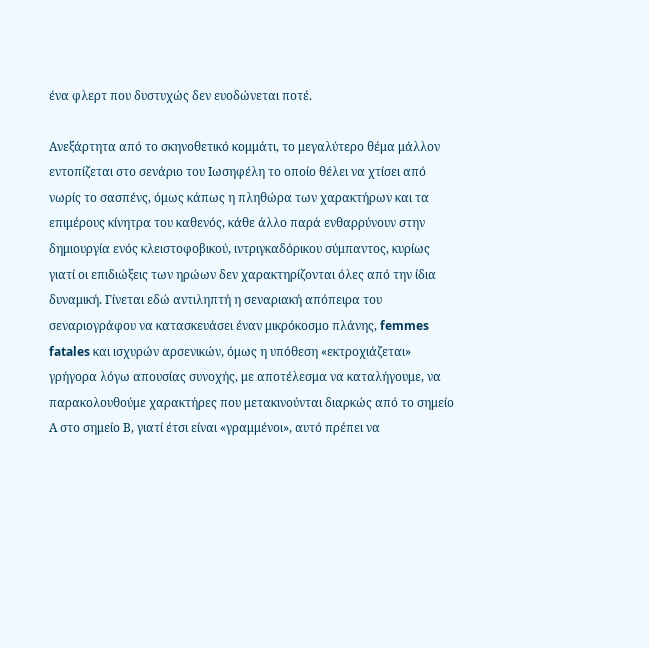ένα φλερτ που δυστυχώς δεν ευοδώνεται ποτέ.

Ανεξάρτητα από το σκηνοθετικό κομμάτι, το μεγαλύτερο θέμα μάλλον εντοπίζεται στο σενάριο του Ιωσηφέλη το οποίο θέλει να χτίσει από νωρίς το σασπένς, όμως κάπως η πληθώρα των χαρακτήρων και τα επιμέρους κίνητρα του καθενός, κάθε άλλο παρά ενθαρρύνουν στην δημιουργία ενός κλειστοφοβικού, ιντριγκαδόρικου σύμπαντος, κυρίως γιατί οι επιδιώξεις των ηρώων δεν χαρακτηρίζονται όλες από την ίδια δυναμική. Γίνεται εδώ αντιληπτή η σεναριακή απόπειρα του σεναριογράφου να κατασκευάσει έναν μικρόκοσμο πλάνης, femmes fatales και ισχυρών αρσενικών, όμως η υπόθεση «εκτροχιάζεται» γρήγορα λόγω απουσίας συνοχής, με αποτέλεσμα να καταλήγουμε, να παρακολουθούμε χαρακτήρες που μετακινούνται διαρκώς από το σημείο Α στο σημείο Β, γιατί έτσι είναι «γραμμένοι», αυτό πρέπει να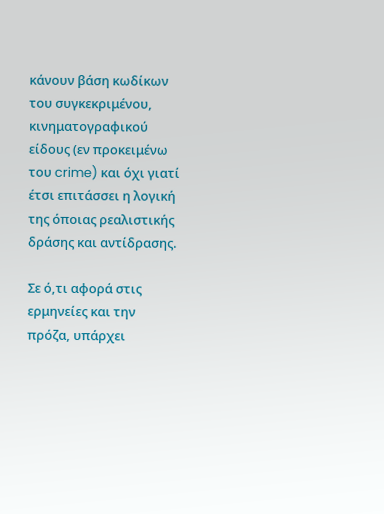κάνουν βάση κωδίκων του συγκεκριμένου, κινηματογραφικού είδους (εν προκειμένω του crime) και όχι γιατί έτσι επιτάσσει η λογική της όποιας ρεαλιστικής δράσης και αντίδρασης.

Σε ό,τι αφορά στις ερμηνείες και την πρόζα, υπάρχει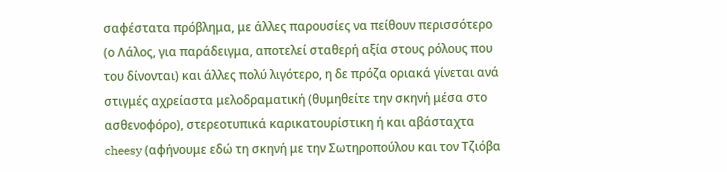σαφέστατα πρόβλημα, με άλλες παρουσίες να πείθουν περισσότερο (ο Λάλος, για παράδειγμα, αποτελεί σταθερή αξία στους ρόλους που του δίνονται) και άλλες πολύ λιγότερο, η δε πρόζα οριακά γίνεται ανά στιγμές αχρείαστα μελοδραματική (θυμηθείτε την σκηνή μέσα στο ασθενοφόρο), στερεοτυπικά καρικατουρίστικη ή και αβάσταχτα cheesy (αφήνουμε εδώ τη σκηνή με την Σωτηροπούλου και τον Τζιόβα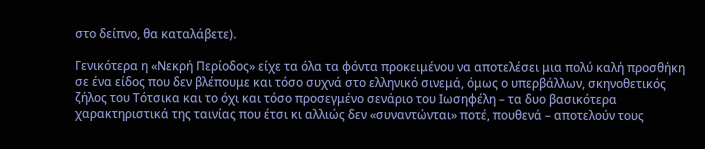στο δείπνο, θα καταλάβετε).

Γενικότερα η «Νεκρή Περίοδος» είχε τα όλα τα φόντα προκειμένου να αποτελέσει μια πολύ καλή προσθήκη σε ένα είδος που δεν βλέπουμε και τόσο συχνά στο ελληνικό σινεμά, όμως ο υπερβάλλων, σκηνοθετικός ζήλος του Τότσικα και το όχι και τόσο προσεγμένο σενάριο του Ιωσηφέλη – τα δυο βασικότερα χαρακτηριστικά της ταινίας που έτσι κι αλλιώς δεν «συναντώνται» ποτέ, πουθενά – αποτελούν τους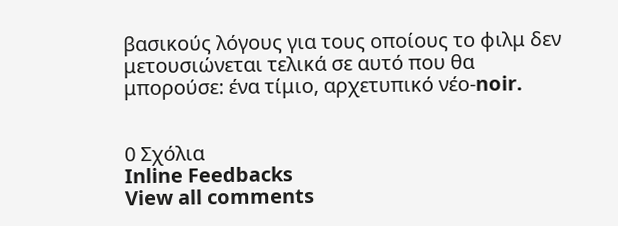βασικούς λόγους για τους οποίους το φιλμ δεν μετουσιώνεται τελικά σε αυτό που θα μπορούσε: ένα τίμιο, αρχετυπικό νέο-noir.


0 Σχόλια
Inline Feedbacks
View all comments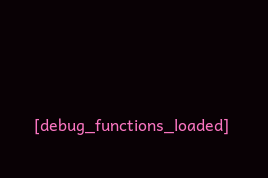[debug_functions_loaded]